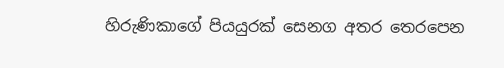හිරුණිකාගේ පියයුරක් සෙනග අතර තෙරපෙන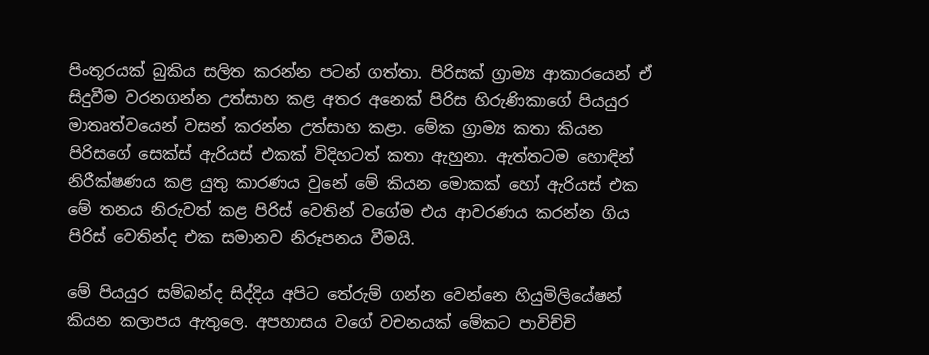පිංතූරයක් බුකිය සලිත කරන්න පටන් ගත්තා. පිරිසක් ග්‍රාම්‍ය ආකාරයෙන් ඒ සිදුවීම වරනගන්න උත්සාහ කළ අතර අනෙක් පිරිස හිරුණිකාගේ පියයුර මාතෘත්වයෙන් වසන් කරන්න උත්සාහ කළා. මේක ග්‍රාම්‍ය කතා කියන පිරිසගේ සෙක්ස් ඇරියස් එකක් විදිහටත් කතා ඇහුනා. ඇත්තටම හොඳින් නිරීක්ෂණය කළ යුතු කාරණය වුනේ මේ කියන මොකක් හෝ ඇරියස් එක මේ තනය නිරුවත් කළ පිරිස් වෙතින් වගේම එය ආවරණය කරන්න ගිය පිරිස් වෙතින්ද එක සමානව නිරූපනය වීමයි.

මේ පියයුර සම්බන්ද සිද්දිය අපිට තේරුම් ගන්න වෙන්නෙ හියුමිලියේෂන් කියන කලාපය ඇතුලෙ. අපහාසය වගේ වචනයක් මේකට පාවිච්චි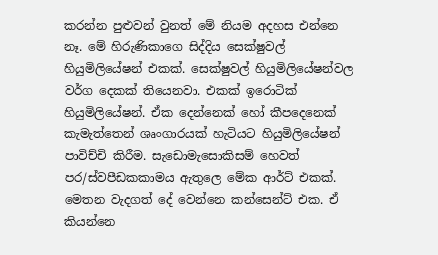කරන්න පුළුවන් වුනත් මේ නියම අදහස එන්නෙ නෑ. මේ හිරුණිකාගෙ සිද්දිය සෙක්ෂුවල් හියුමිලියේෂන් එකක්. සෙක්ෂුවල් හියුමිලියේෂන්වල වර්ග දෙකක් තියෙනවා. එකක් ඉරොටික් හියුමිලි‍යේෂන්. ඒක දෙන්නෙක් හෝ කීපදෙනෙක් කැමැත්තෙන් ශෘංගාරයක් හැටියට හියුමිලියේෂන් පාවිච්චි කිරීම. සැඩොමැසොකිසම් හෙවත් පර/ස්වපීඩකකාමය ඇතුලෙ මේක ආර්ට් එකක්. මෙතන වැදගත් දේ වෙන්නෙ කන්සෙන්ට් එක. ඒ කියන්නෙ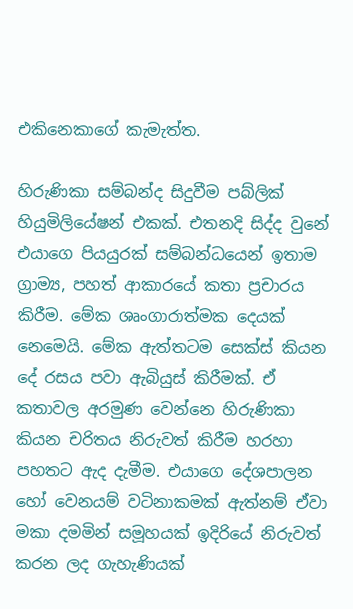එකිනෙකාගේ කැමැත්ත.

හිරුණිකා සම්බන්ද සිදුවීම පබ්ලික් හියුමිලියේෂන් එකක්. එතනදි සිද්ද වුනේ එයාගෙ පියයුරක් සම්බන්ධයෙන් ඉතාම ග්‍රාම්‍ය, පහත් ආකාරයේ කතා ප්‍රචාරය කිරීම. මේක ශෘංගාරාත්මක දෙයක් නෙමෙයි. මේක ඇත්තටම සෙක්ස් කියන දේ රසය පවා ඇබියුස් කිරීමක්. ඒ කතාවල අරමුණ වෙන්නෙ හිරුණිකා කියන චරිතය නිරුවත් කිරීම හරහා පහතට ඇද දැමීම. එයාගෙ දේශපාලන හෝ වෙනයම් වටිනාකමක් ඇත්නම් ඒවා මකා දමමින් සමූහයක් ඉදිරියේ නිරුවත් කරන ලද ගැහැණියක්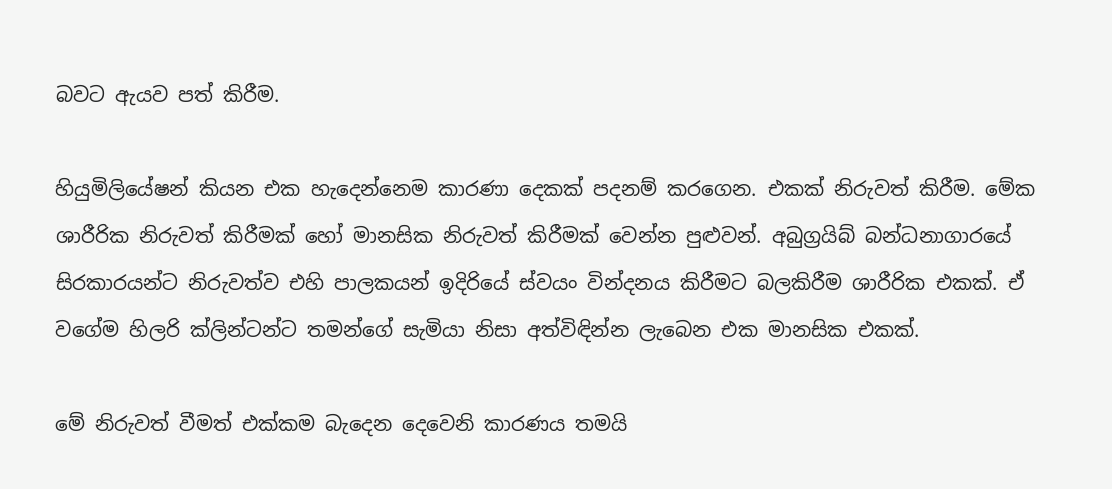බවට ඇයව පත් කිරීම.

හියුමිලියේෂන් කියන එක හැදෙන්නෙම කාරණා දෙකක් පදනම් කරගෙන. එකක් නිරුවත් කිරීම. මේක ශාරීරික නිරුවත් කිරීමක් හෝ මානසික නිරුවත් කිරීමක් වෙන්න පුළුවන්. අබුග්‍රයිබ් බන්ධනාගාරයේ සිරකාරයන්ට නිරුවත්ව එහි පාලකයන් ඉදිරියේ ස්වයං වින්දනය කිරීමට බලකිරීම ශාරීරික එකක්. ඒ වගේම හිලරි ක්ලින්ටන්ට තමන්ගේ සැමියා නිසා අත්විඳින්න ලැබෙන එක මානසික එකක්.

මේ නිරුවත් වීමත් එක්කම බැදෙන දෙවෙනි කාරණය තමයි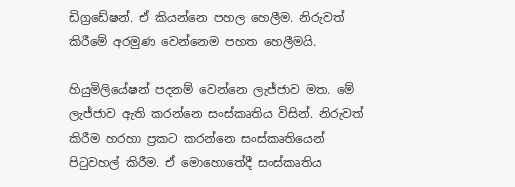ඩිග්‍රඩේෂන්. ඒ කියන්නෙ පහල හෙලීම. නිරුවත් කිරීමේ අරමුණ වෙන්නෙම පහත හෙලීමයි.

හියුමිලියේෂන් පදනම් වෙන්නෙ ලැජ්ජාව මත. මේ ලැජ්ජාව ඇති කරන්නෙ සංස්කෘතිය විසින්. නිරුවත් කිරීම හරහා ප්‍රකට කරන්නෙ සංස්කෘතියෙන් පිටුවහල් කිරීම. ඒ මොහොතේදී සංස්කෘතිය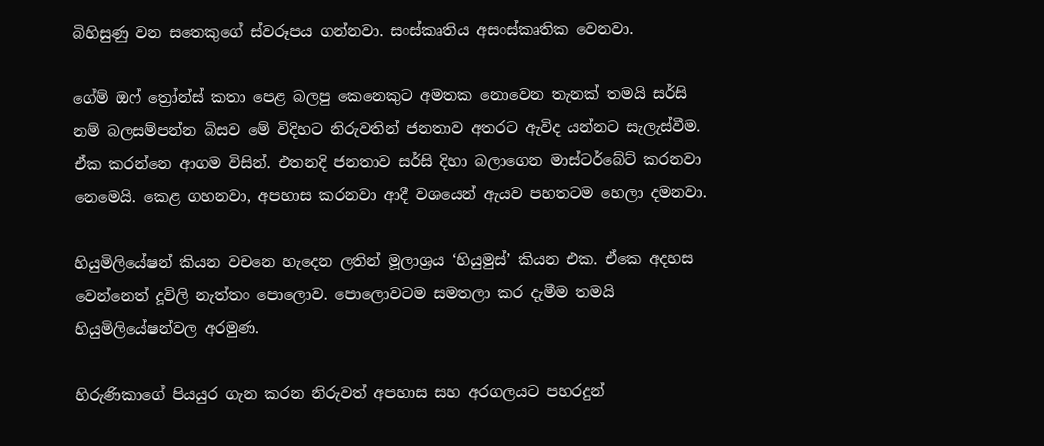බිහිසුණු වන සතෙකුගේ ස්වරූපය ගන්නවා. සංස්කෘතිය අසංස්කෘතික වෙනවා.

ගේම් ඔෆ් ත්‍රෝන්ස් කතා පෙළ බලපු කෙනෙකුට අමතක නොවෙන තැනක් තමයි සර්සි නම් බලසම්පන්න බිසව මේ විදිහට නිරුවතින් ජනතාව අතරට ඇවිද යන්නට සැලැස්වීම. ඒක කරන්නෙ ආගම විසින්. එතනදි ජනතාව සර්සි දිහා බලාගෙන මාස්ටර්බේට් කරනවා නෙමෙයි. කෙළ ගහනවා, අපහාස කරනවා ආදී වශයෙන් ඇයව පහතටම හෙලා දමනවා.

හියුමිලියේෂන් කියන වචනෙ හැදෙන ලතින් මූලාශ්‍රය ‘හියුමුස්’ කියන එක. ඒකෙ අදහස වෙන්නෙත් දූවිලි නැත්තං පොලොව. පොලොවටම සමතලා කර දැමීම තමයි හියුමිලියේෂන්වල අරමුණ.

හිරුණිකාගේ පියයුර ගැන කරන නිරුවත් අපහාස සහ අරගලයට පහරදුන්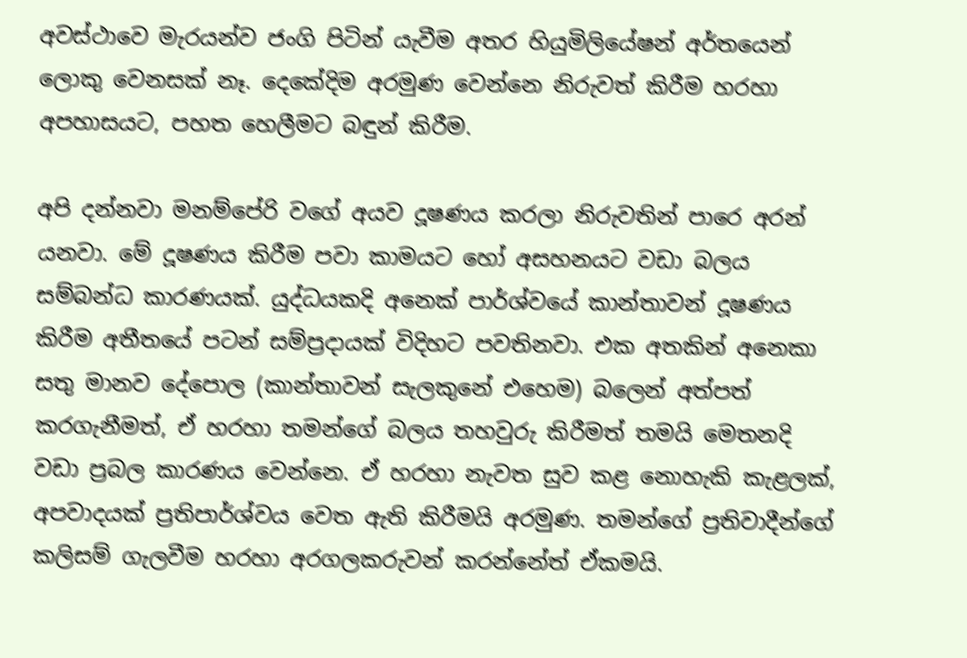අවස්ථාවෙ මැරයන්ව ජංගි පිටින් යැවීම අතර හියුමිලියේෂන් අර්තයෙන් ලොකු වෙනසක් නෑ. දෙකේදිම අරමුණ වෙන්නෙ නිරුවත් කිරීම හරහා අපහාසයට, පහත හෙලීමට බඳුන් කිරීම.

අපි දන්නවා මනම්පේරි වගේ අයව දූෂණය කරලා නිරුවතින් පාරෙ අරන් යනවා. මේ දූෂණය කිරීම පවා කාමයට හෝ අසහනයට වඩා බලය සම්බන්ධ කාරණයක්. යුද්ධයකදි අනෙක් පාර්ශ්වයේ කාන්තාවන් දූෂණය කිරීම අතීතයේ පටන් සම්ප්‍රදායක් විදිහට පවතිනවා. එක අතකින් අනෙකා සතු මානව දේපොල (කාන්තාවන් සැලකුනේ එහෙම) බලෙන් අත්පත් කරගැනීමත්, ඒ හරහා තමන්ගේ බලය තහවුරු කිරීමත් තමයි මෙතනදි වඩා ප්‍රබල කාරණය වෙන්නෙ. ඒ හරහා නැවත සුව කළ නොහැකි කැළලක්, අපවාදයක් ප්‍රතිපාර්ශ්වය වෙත ඇති කිරීමයි අරමුණ. තමන්ගේ ප්‍රතිවාදීන්ගේ කලිසම් ගැලවීම හරහා අරගලකරුවන් කරන්නේත් ඒකමයි.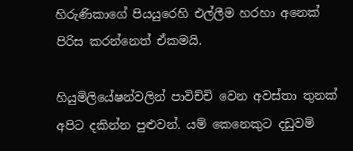හිරුණිකාගේ පියයුරෙහි එල්ලීම හරහා අනෙක් පිරිස කරන්නෙත් ඒකමයි.

හියුමිලියේෂන්වලින් පාවිච්චි වෙන අවස්තා තුනක් අපිට දකින්න පුළුවන්. යම් කෙනෙකුට දඩුවම්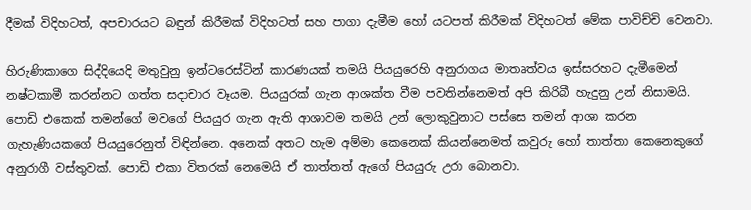දීමක් විදිහටත්, අපචාරයට බඳුන් කිරීමක් විදිහටත් සහ පාගා දැමීම හෝ යටපත් කිරීමක් විදිහටත් මේක පාවිච්චි වෙනවා.

හිරුණිකාගෙ සිද්දියෙදි මතුවුනු ඉන්ටරෙස්ටින් කාරණයක් තමයි පියයුරෙහි අනුරාගය මාතෘත්වය ඉස්සරහට දැමීමෙන් නෂ්ටකාමී කරන්නට ගත්ත සදාචාර වෑයම. පියයුරක් ගැන ආශක්ත වීම පවතින්නෙමත් අපි කිරිබී හැදුනු උන් නිසාමයි. පොඩි එකෙක් තමන්ගේ මවගේ පියයුර ගැන ඇති ආශාවම තමයි උන් ලොකුවුනාට පස්සෙ තමන් ආශා කරන ගැහැණියකගේ පියයුරෙනුත් විඳින්නෙ. අනෙක් අතට හැම අම්මා කෙනෙක් කියන්නෙමත් කවුරු හෝ තාත්තා කෙනෙකුගේ අනුරාගී වස්තුවක්. පොඩි එකා විතරක් නෙමෙයි ඒ තාත්තත් ඇගේ පියයුරු උරා බොනවා.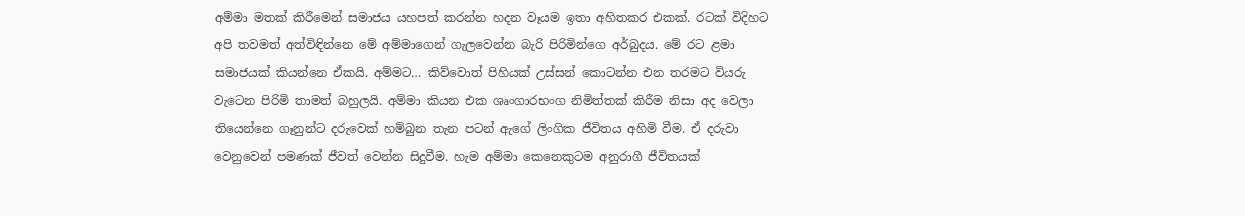අම්මා මතක් කිරීමෙන් සමාජය යහපත් කරන්න හදන වෑයම ඉතා අහිතකර එකක්. රටක් විදිහට අපි තවමත් අත්විඳින්නෙ මේ අම්මාගෙන් ගැලවෙන්න බැරි පිරිමින්ගෙ අර්බුදය. මේ රට ළමා සමාජයක් කියන්නෙ ඒකයි. අම්මට… කිව්වොත් පිහියක් උස්සන් කොටන්න එන තරමට වියරු වැටෙන පිරිමි තාමත් බහුලයි. අම්මා කියන එක ශෘංගාරභංග නිමිත්තක් කිරීම නිසා අද වෙලා තියෙන්නෙ ගෑනුන්ට දරුවෙක් හම්බුන තැන පටන් ඇගේ ලිංගික ජීවිතය අහිමි වීම. ඒ දරුවා වෙනුවෙන් පමණක් ජීවත් වෙන්න සිදුවීම. හැම අම්මා කෙනෙකුටම අනුරාගී ජීවිතයක්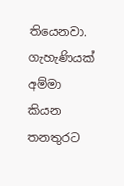තියෙනවා. ගැහැණියක් අම්මා කියන තනතුරට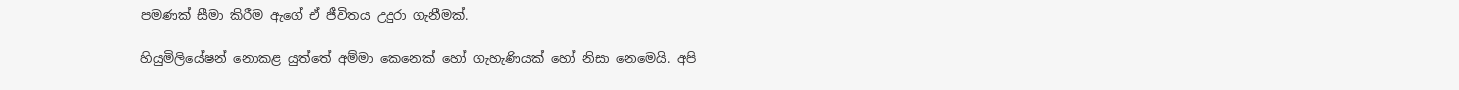පමණක් සීමා කිරීම ඇගේ ඒ ජීවිතය උදුරා ගැනීමක්.

හියුමිලියේෂන් නොකළ යුත්තේ අම්මා කෙනෙක් හෝ ගැහැණියක් හෝ නිසා නෙමෙයි. අපි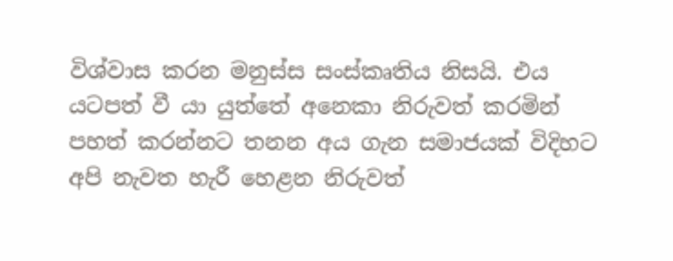විශ්වාස කරන මනුස්ස සංස්කෘතිය නිසයි. එය යටපත් වී යා යුත්තේ අනෙකා නිරුවත් කරමින් පහත් කරන්නට තනන අය ගැන සමාජයක් විදිහට අපි නැවත හැරී හෙළන නිරුවත්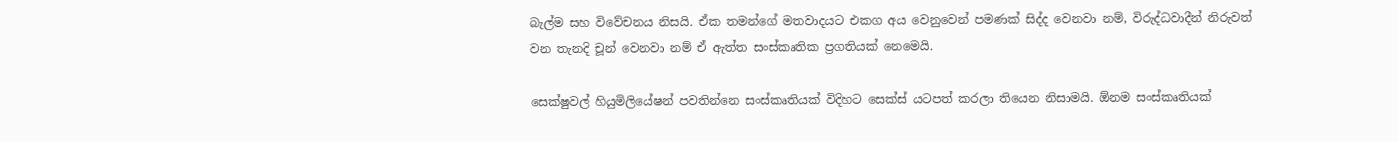බැල්ම සහ විවේචනය නිසයි. ඒක තමන්ගේ මතවාදයට එකග අය වෙනුවෙන් පමණක් සිද්ද වෙනවා නම්, විරුද්ධවාදීන් නිරුවත් වන තැනදි චූන් වෙනවා නම් ඒ ඇත්ත සංස්කෘතික ප්‍රගතියක් නෙමෙයි.

සෙක්ෂුවල් හියුමිලියේෂන් පවතින්නෙ සංස්කෘතියක් විදිහට සෙක්ස් යටපත් කරලා තියෙන නිසාමයි. ඕනම සංස්කෘතියක්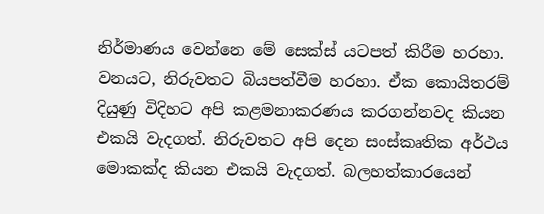නිර්මාණය වෙන්නෙ මේ සෙක්ස් යටපත් කිරීම හරහා. වනයට, නිරුවතට බියපත්වීම හරහා. ඒක කොයිතරම් දියුණු විදිහට අපි කළමනාකරණය කරගන්නවද කියන එකයි වැදගත්. නිරුවතට අපි දෙන සංස්කෘතික අර්ථය මොකක්ද කියන එකයි වැදගත්. බලහත්කාරයෙන්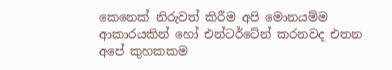කෙනෙක් නිරුවත් කිරීම අපි මොනයම්ම ආකාරයකින් හෝ එන්ටර්ටේන් කරනවද එතන අපේ කුහකකම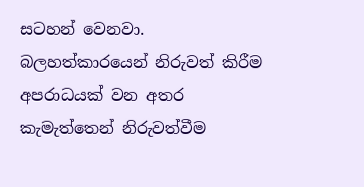සටහන් වෙනවා. බලහත්කාරයෙන් නිරුවත් කිරීම අපරාධයක් වන අතර කැමැත්තෙන් නිරුවත්වීම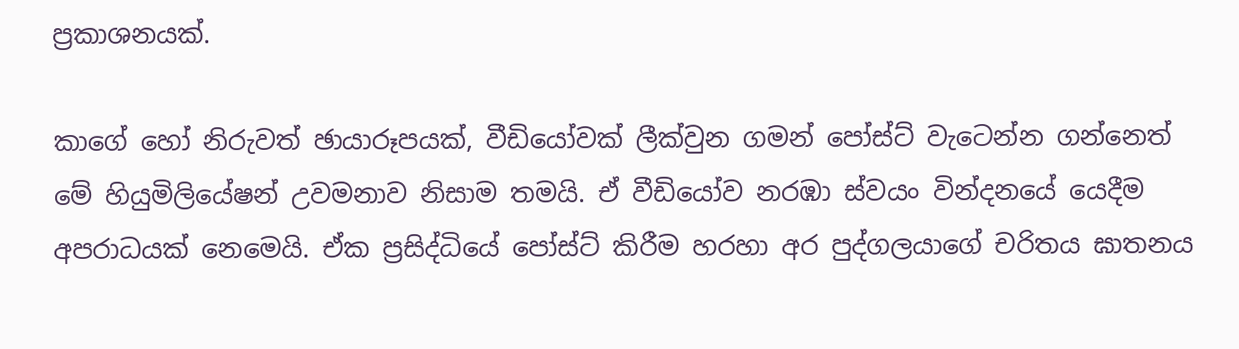ප්‍රකාශනයක්.

කාගේ හෝ නිරුවත් ඡායාරූපයක්, වීඩියෝවක් ලීක්වුන ගමන් පෝස්ට් වැටෙන්න ගන්නෙත් මේ හියුමිලියේෂන් උවමනාව නිසාම තමයි. ඒ වීඩියෝව නරඹා ස්වයං වින්දනයේ යෙදීම අපරාධයක් නෙමෙයි. ඒක ප්‍රසිද්ධියේ පෝස්ට් කිරීම හරහා අර පුද්ගලයාගේ චරිතය ඝාතනය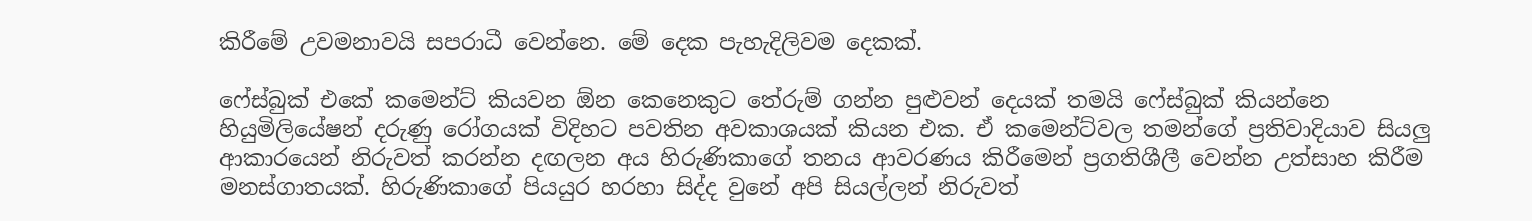කිරීමේ උවමනාවයි සපරාධී වෙන්නෙ. මේ දෙක පැහැදිලිවම දෙකක්.

ෆේස්බුක් එකේ කමෙන්ට් කියවන ඕන කෙනෙකුට තේරුම් ගන්න පුළුවන් දෙයක් තමයි ෆේස්බුක් කියන්නෙ හියුමිලියේෂන් දරුණු රෝගයක් විදිහට පවතින අවකාශයක් කියන එක. ඒ කමෙන්ට්වල තමන්ගේ ප්‍රතිවාදියාව සියලු ආකාරයෙන් නිරුවත් කරන්න දඟලන අය හිරුණිකාගේ තනය ආවරණය කිරීමෙන් ප්‍රගතිශීලී වෙන්න උත්සාහ කිරීම මනස්ගාතයක්. හිරුණිකාගේ පියයුර හරහා සිද්ද වුනේ අපි සියල්ලන් නිරුවත්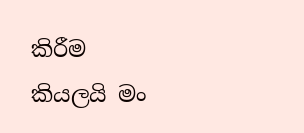කිරීම කියලයි මං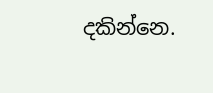දකින්නෙ.